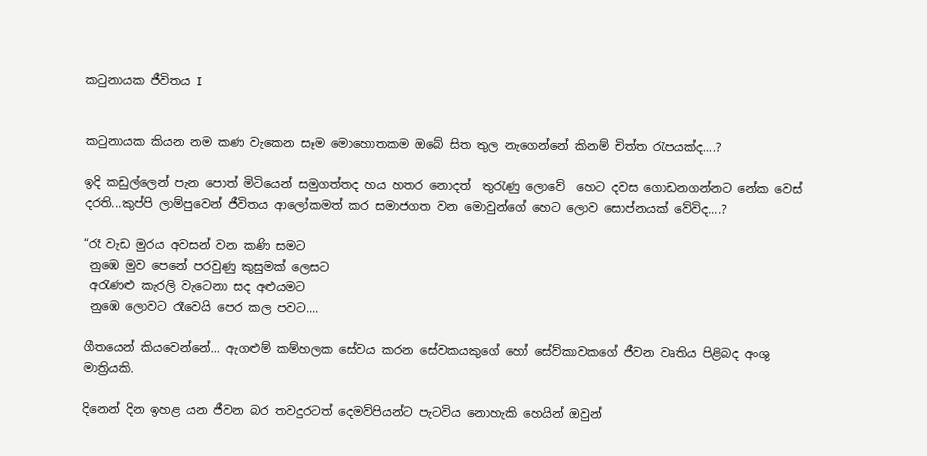කටුනායක ජීවිතය I


කටුනායක කියන නම කණ වැකෙන සෑම මොහොතකම ඔබේ සිත තුල නැගෙන්නේ කිනම් චිත්ත රැපයක්ද....?

ඉදි කඩුල්ලෙන් පැන පොත් මිටියෙන් සමුගත්තද හය හතර නොදත්  තුරැණු ලොවේ  හෙට දවස ගොඩනගන්නට නේක වෙස් දරති...කුප්පි ලාම්පුවෙන් ජීවිතය ආලෝකමත් කර සමාජගත වන මොවුන්ගේ හෙට ලොව සොප්නයක් වේවිද....?

“රෑ වැඩ මුරය අවසන් වන කණි සමට
 නුඹෙ මුව පෙනේ පරවුණු කුසුමක් ලෙසට
 අරැණළු කැරලි වැටෙනා සද අළුයමට
 නුඹෙ ලොවට රෑවෙයි පෙර කල පවට....

ගීතයෙන් කියවෙන්නේ... ඇගළුම් කම්හලක සේවය කරන සේවකයකුගේ හෝ සේව්කාවකගේ ජීවන වෘතිය පිළිබද අංශු මාත්‍රියකි.

දිනෙන් දින ඉහළ යන ජීවන බර තවදුරටත් දෙමව්පියන්ට පැටවිය නොහැකි හෙයින් ඔවුන්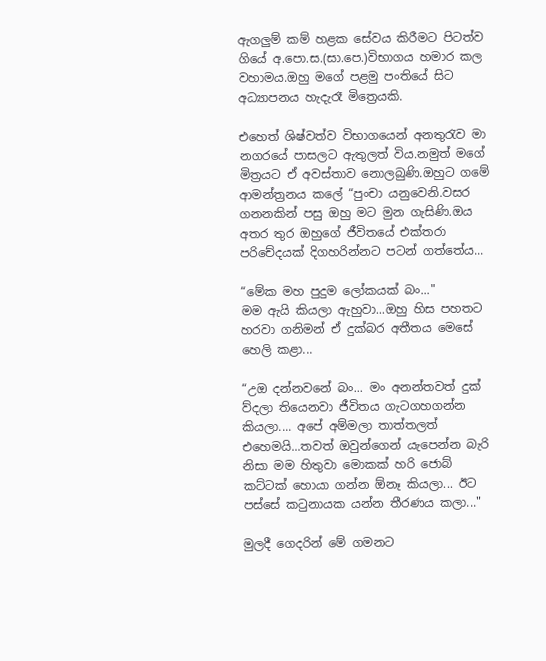ඇගලුම් කම් හළක සේවය කිරීමට පිටත්ව ගියේ අ.පො.ස.(සා.පෙ.)විභාගය හමාර කල වහාමය.ඔහු මගේ පළමු පංතියේ සිට අධ්‍යාපනය හැදැරෑ මිත්‍රෙයකි.

එහෙත් ශිෂ්වත්ව විභාගයෙන් අනතුරැව මා නගරයේ පාසලට ඇතුලත් විය.නමුත් මගේ මිත්‍රයට ඒ අවස්තාව නොලබුණි.ඔහුට ගමේ ආමන්ත්‍රනය කලේ “පුංචා යනුවෙනි.වසර ගනනකින් පසු ඔහු මට මුන ගැසිණි.ඔය අතර තුර ඔහුගේ ජීවිතයේ එක්තරා පරිචේදයක් දිගහරින්නට පටන් ගත්තේය...

“මේක මහ පුදුම ලෝකයක් බං..."
මම ඇයි කියලා ඇහුවා...ඔහු හිස පහතට හරවා ගනිමන් ඒ දුක්බර අතීතය මෙසේ හෙලි කළා...

“උඔ දන්නවනේ බං... මං අනන්තවත් දුක් ව්දලා තියෙනවා ජීවිතය ගැටගහගන්න කියලා.... අපේ අම්මලා තාත්තලත් එහෙමයි...තවත් ඔවුන්ගෙන් යැපෙන්න බැරි නිසා මම හිතුවා මොකක් හරි ජොබ් කට්ටක් හොයා ගන්න ඕනෑ කියලා... ඊට පස්සේ කටුනායක යන්න තීරණය කලා..."

මුලදී ගෙදරින් මේ ගමනට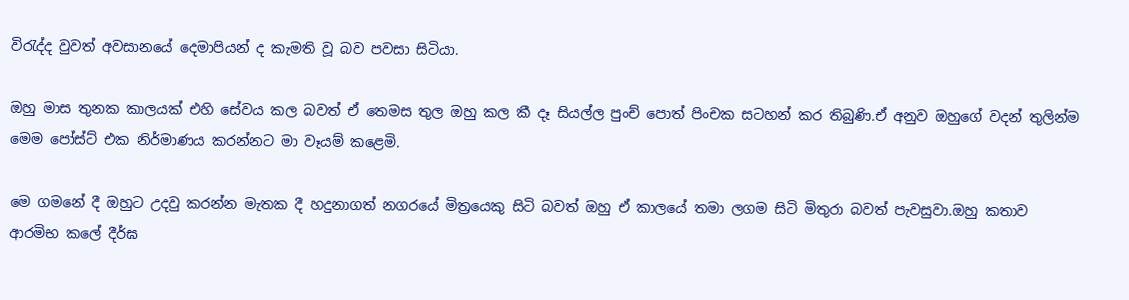විරැද්ද වුවත් අවසානයේ දෙමාපියන් ද කැමති වූ බව පවසා සිටියා.

ඔහු මාස තුනක කාලයක් එහි සේවය කල බවත් ඒ තෙමස තුල ඔහු කල කී දෑ සියල්ල පුංච් පොත් පිංචක සටහන් කර තිබුණි.ඒ අනුව ඔහුගේ වදන් තුලින්ම මෙම පෝස්ට් එක නිර්මාණය කරන්නට මා වෑයම් කළෙමි.

මෙ ගමනේ දී ඔහුට උදවු කරන්න මැතක දී හදුනාගත් නගරයේ මිත්‍රයෙකු සිටි බවත් ඔහු ඒ කාලයේ තමා ලගම සිටි මිතුරා බවත් පැවසුවා.ඔහු කතාව ආරමිභ කලේ දීර්ඝ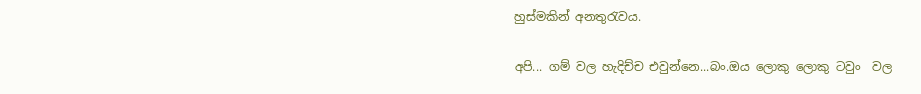හුස්මකින් අනතුරැවය.

අපි... ගම් වල හැදිච්ච එවුන්නෙ...බං.ඔය ලොකු ලොකු ටවුං  වල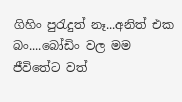ගිහිං පුරැදුත් නෑ...අනිත් එක බං....බෝඩිං වල මම ජීවිතේට වත්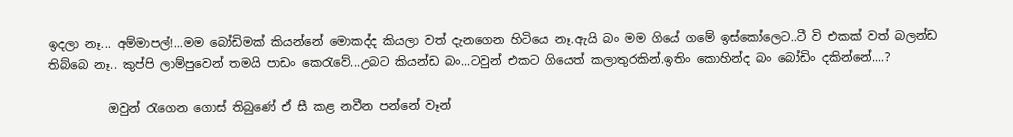ඉදලා නෑ... අම්මාපල්!...මම බෝඩිමක් කියන්නේ මොකද්ද කියලා වත් දැනගෙන හිටියෙ නෑ.ඇයි බං මම ගියේ ගමේ ඉස්කෝලෙට..ටී වි එකක් වත් බලන්ඩ තිබ්බෙ නෑ.. කුප්පි ලාම්පුවෙන් තමයි පාඩං කෙරැවේ...උබට කියන්ඩ බං...ටවුන් එකට ගියෙත් කලාතුරකින්.ඉතිං කොහින්ද බං බෝඩිං දකින්නේ....?

          ඔවුන් රැගෙන ගොස් තිබුණේ ඒ සී කළ නවීන පන්නේ වෑන්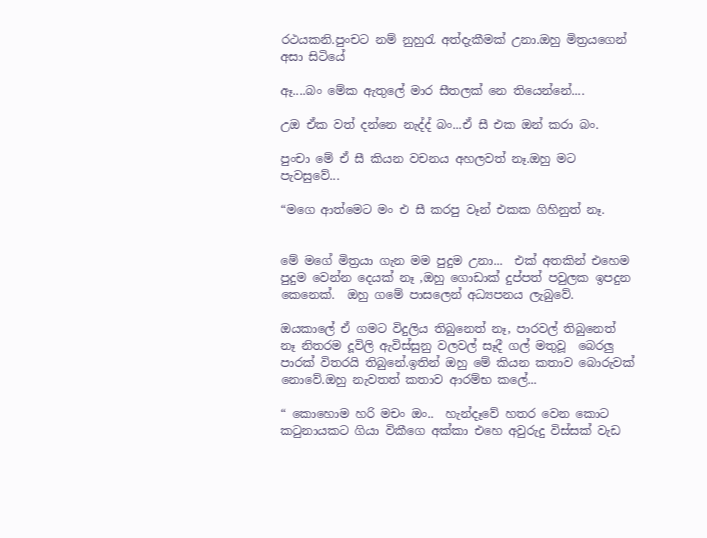රථයකනි.පුංචට නම් නුහුරැ අත්දැකීමක් උනා.ඔහු මිත්‍රයගෙන් අසා සිටියේ

ඈ....බං මේක ඇතුලේ මාර සීතලක් නෙ තියෙන්නේ....

උඔ ඒක වත් දන්නෙ නැද්ද් බං...ඒ සී එක ඔන් කරා බං.

පුංචා මේ ඒ සී කියන වචනය අහලවත් නෑ.ඔහු මට පැවසුවේ...

“මගෙ ආත්මෙට මං එ සී කරපු වෑන් එකක ගිහිනුත් නෑ.


මේ මගේ මිත්‍රයා ගැන මම පුදුම උනා...  එක් අතකින් එහෙම පුදුම වෙන්න දෙයක් නෑ ,ඔහු ගොඩාක් දුප්පත් පවුලක ඉපදුන කෙනෙක්.  ඔහු ගමේ පාසලෙන් අධ්‍යපනය ලැබුවේ.

ඔයකාලේ ඒ ගමට විදුලිය තිබුනෙත් නෑ, පාරවල් තිබුනෙත් නෑ නිතරම දූවිලි ඇවිස්සුනු වලවල් සෑදී ගල් මතුවූ  බෙරලු පාරක් විතරයි තිබුනේ.ඉතින් ඔහු මේ කියන කතාව බොරුවක් නොවේ.ඔහු නැවතත් කතාව ආරම්භ කලේ...

“ කොහොම හරි මචං ඔං..  හැන්දෑවේ හතර වෙන කොට කටුනායකට ගියා විකීගෙ අක්කා එහෙ අවුරුදු විස්සක් වැඩ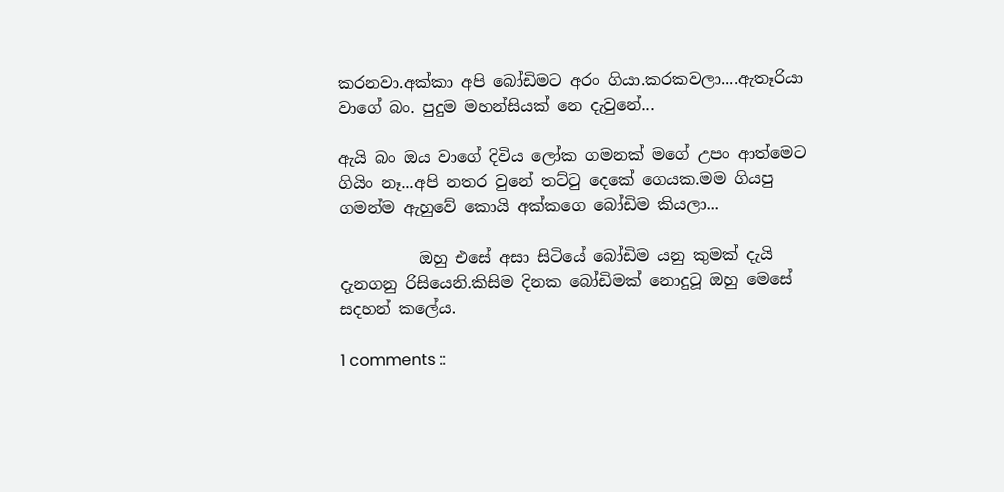කරනවා.අක්කා අපි බෝඩිමට අරං ගියා.කරකවලා....ඇතෑරියා වාගේ බං. පුදුම මහන්සියක් නෙ දැවුනේ...

ඇයි බං ඔය වාගේ දිවිය ලෝක ගමනක් මගේ උපං ආත්මෙට ගියිං නෑ...අපි නතර වුනේ තට්ටු දෙකේ ගෙයක.මම ගියපු ගමන්ම ඇහුවේ කොයි අක්කගෙ බෝඩිම කියලා...

          ඔහු එසේ අසා සිටියේ බෝඩිම යනු කුමක් දැයි දැනගනු රිසියෙනි.කිසිම දිනක බෝඩිමක් නොදුටූ ඔහු මෙසේ සදහන් කලේය.

1 comments ::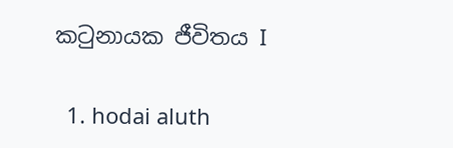කටුනායක ජීවිතය I

  1. hodai aluth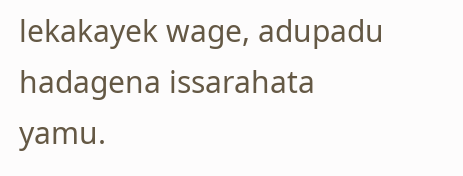lekakayek wage, adupadu hadagena issarahata yamu.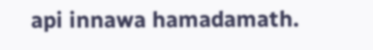api innawa hamadamath.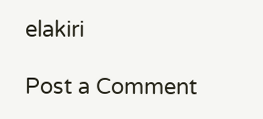elakiri

Post a Comment